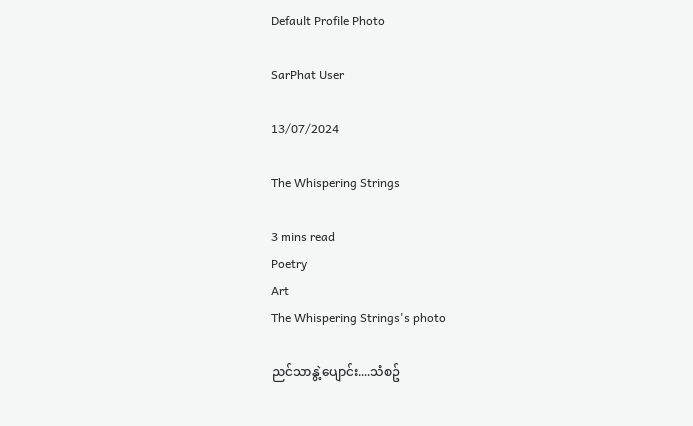Default Profile Photo

SarPhat User

13/07/2024

The Whispering Strings

3 mins read
Poetry
Art
The Whispering Strings's photo

ညင်သာနွဲ့ပျောင်း....သံစဥ်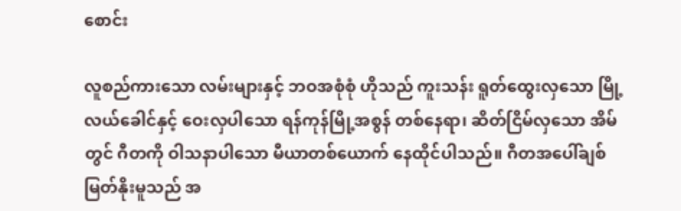စောင်း

လူစည်ကားသော လမ်းများနှင့် ဘဝအစုံစုံ ဟိုသည် ကူးသန်း ရူတ်ထွေးလှသော မြို့လယ်ခေါင်နှင့် ဝေးလှပါသော ရန်ကုန်မြို့အစွန် တစ်နေရာ၊ ဆိတ်ငြိမ်လှသော အိမ်တွင် ဂီတကို ဝါသနာပါသော မီယာတစ်ယောက် နေထိုင်ပါသည်။ ဂီတအပေါ်ချစ်မြတ်နိုးမူသည် အ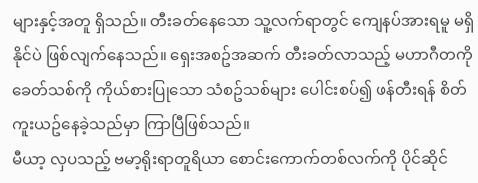များနှင့်အတူ ရှိသည်။ တီးခတ်နေသော သူ့လက်ရာတွင် ကျေနပ်အားရမူ မရှိနိုင်ပဲ ဖြစ်လျက်နေသည်။ ရှေးအစဥ်အဆက် တီးခတ်လာသည့် မဟာဂီတကို ခေတ်သစ်ကို ကိုယ်စားပြုသော သံစဥ်သစ်များ ပေါင်းစပ်၍ ဖန်တီးရန် စိတ်ကူးယဥ်နေခဲ့သည်မှာ ကြာပြီဖြစ်သည်။
မီယာ့ လှပသည့် ဗမာ့ရိုးရာတူရိယာ စောင်းကောက်တစ်လက်ကို ပိုင်ဆိုင်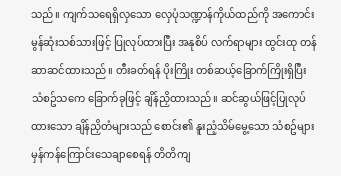သည်။ ကျက်သရေရှိလှသော လှေပုံသဏ္ဍာန်ကိုယ်ထည်ကို အကောင်းမွန်ဆုံးသစ်သားဖြင့် ပြုလုပ်ထားပြီး အနုစိပ် လက်ရာများ ထွင်းထု တန်ဆာဆင်ထားသည်။ တီးခတ်ရန် ပိုးကြိုး တစ်ဆယ့်ခြောက်ကြိုးရှိပြီး သံစဥ်သကေ ခြောက်ခုဖြင့် ချိန်ညှိထားသည်။ ဆင်ဆွယ်ဖြင့်ပြုလုပ်ထားသော ချိန်ညှိတံများသည် စောင်း၏ နူးညံ့သိမ်မွေ့သော သံစဥ်များ မှန်ကန်ကြောင်းသေချာစေရန် တိတိကျ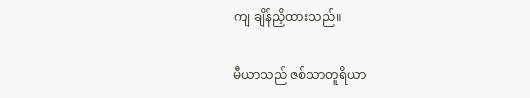ကျ ချိန်ညှိထားသည်။

မီယာသည် ဇစ်သာတူရိယာ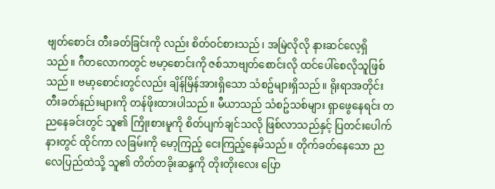ဗျတ်စောင်း တီးခတ်ခြင်းကို လည်း စိတ်ဝင်စားသည်၊ အမြဲလိုလို နားဆင်လေ့ရှိသည်။ ဂီတလောကတွင် ဗမာ့စောင်းကို ဇစ်သာဗျတ်စောင်းလို ထင်ပေါ်စေလိုသူဖြစ်သည်။ ဗမာ့စောင်းတွင်လည်း ချိန်မြိန်အားရှိသော သံစဥ်များရှိသည်။ ရိုးရာအတိုင်းတီးခတ်နည်းများကို တန်ဖိုးထားပါသည်။ မီယာသည် သံစဥ်သစ်များ ရှာဖွေနေရင်း တညနေခင်းတွင် သူ၏ ကြိုးစားမူကို စိတ်ပျက်ချင်သလို ဖြစ်လာသည်နှင့် ပြတင်းပေါက်နားတွင် ထိုင်ကာ လခြမ်းကို မော့ကြည့် ငေးကြည့်နေမိသည်။ တိုက်ခတ်နေသော ညလေပြည်ထဲသို့ သူ၏ တိတ်တခိုးဆန္ဒကို တိုးတိုးလေး ပြော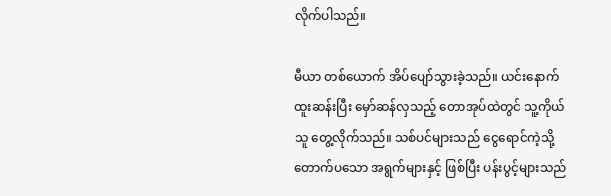လိုက်ပါသည်။

မီယာ တစ်ယောက် အိပ်ပျော်သွားခဲ့သည်။ ယင်းနောက် ထူးဆန်းပြီး မှော်ဆန်လှသည့် တောအုပ်ထဲတွင် သူ့ကိုယ်သူ တွေ့လိုက်သည်။ သစ်ပင်များသည် ငွေရောင်ကဲ့သို့ တောက်ပသော အရွက်များနှင့် ဖြစ်ပြီး ပန်းပွင့်များသည်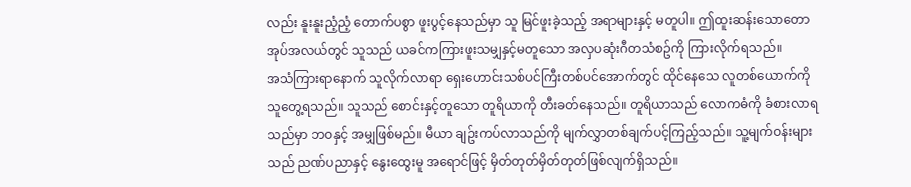လည်း နူးနူးညံ့ညံ့ တောက်ပစွာ ဖူးပွင့်နေသည်မှာ သူ မြင်ဖူးခဲ့သည့် အရာများနှင့် မတူပါ။ ဤထူးဆန်းသောတောအုပ်အလယ်တွင် သူသည် ယခင်ကကြားဖူးသမျှနှင့်မတူသော အလှပဆုံးဂီတသံစဥ်ကို ကြားလိုက်ရသည်။
အသံကြားရာနောက် သူလိုက်လာရာ ရှေးဟောင်းသစ်ပင်ကြီးတစ်ပင်အောက်တွင် ထိုင်နေသေ လူတစ်ယောက်ကို သူတွေ့ရသည်။ သူသည် စောင်းနှင့်တူသော တူရိယာကို တီးခတ်နေသည်။ တူရိယာသည် လောကဓံကို ခံစားလာရသည်မှာ ဘဝနှင့် အမျှဖြစ်မည်။ မီယာ ချဥ်းကပ်လာသည်ကို မျက်လွှာတစ်ချက်ပင့်ကြည့်သည်။ သူ့မျက်ဝန်းများသည် ညဏ်ပညာနှင့် နွေးထွေးမူ အရောင်ဖြင့် မှိတ်တုတ်မှိတ်တုတ်ဖြစ်လျက်ရှိသည်။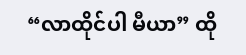“လာထိုင်ပါ မီယာ” ထို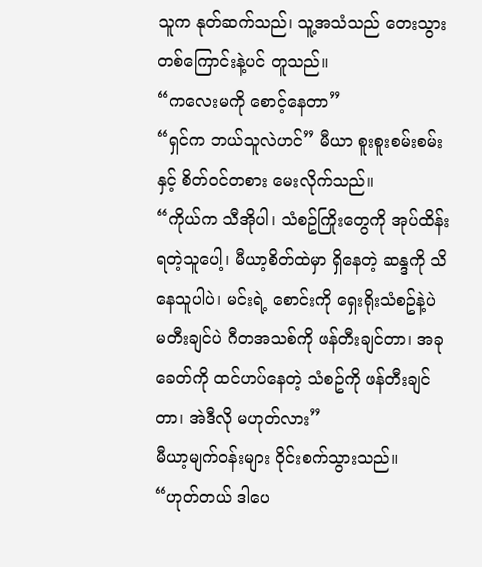သူက နုတ်ဆက်သည်၊ သူ့အသံသည် တေးသွားတစ်ကြောင်းနဲ့ပင် တူသည်။
“ကလေးမကို စောင့်နေတာ”
“ရှင်က ဘယ်သူလဲဟင်” မီယာ စူးစူးစမ်းစမ်းနှင့် စိတ်ဝင်တစား မေးလိုက်သည်။
“ကိုယ်က သီအိုပါ၊ သံစဥ်ကြိုးတွေကို အုပ်ထိန်းရတဲ့သူပေါ့၊ မီယာ့စိတ်ထဲမှာ ရှိနေတဲ့ ဆန္ဒကို သိနေသူပါပဲ၊ မင်းရဲ့ စောင်းကို ရှေးရိုးသံစဥ်နဲ့ပဲ မတီးချင်ပဲ ဂီတအသစ်ကို ဖန်တီးချင်တာ၊ အခုခေတ်ကို ထင်ဟပ်နေတဲ့ သံစဥ်ကို ဖန်တီးချင်တာ၊ အဲဒီလို မဟုတ်လား”
မီယာ့မျက်ဝန်းများ ဝိုင်းစက်သွားသည်။
“ဟုတ်တယ် ဒါပေ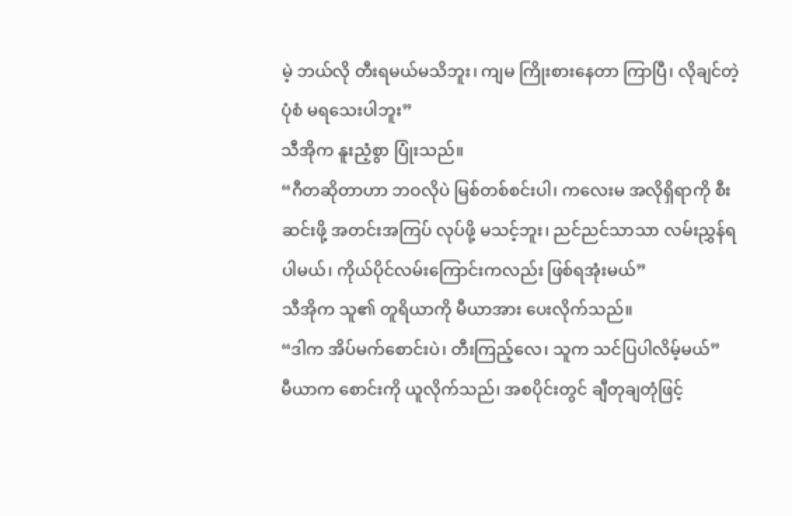မဲ့ ဘယ်လို တီးရမယ်မသိဘူး၊ ကျမ ကြိုးစားနေတာ ကြာပြီ၊ လိုချင်တဲ့ ပုံစံ မရသေးပါဘူး”
သီအိုက နူးညံ့စွာ ပြုံးသည်။
“ဂီတဆိုတာဟာ ဘဝလိုပဲ မြစ်တစ်စင်းပါ၊ ကလေးမ အလိုရှိရာကို စီးဆင်းဖို့ အတင်းအကြပ် လုပ်ဖို့ မသင့်ဘူး၊ ညင်ညင်သာသာ လမ်းညွှန်ရပါမယ်၊ ကိုယ်ပိုင်လမ်းကြောင်းကလည်း ဖြစ်ရအုံးမယ်”
သီအိုက သူ၏ တူရိယာကို မီယာအား ပေးလိုက်သည်။
“ဒါက အိပ်မက်စောင်းပဲ၊ တီးကြည့်လေ၊ သူက သင်ပြပါလိမ့်မယ်”
မီယာက စောင်းကို ယူလိုက်သည်၊ အစပိုင်းတွင် ချီတုချတုံဖြင့်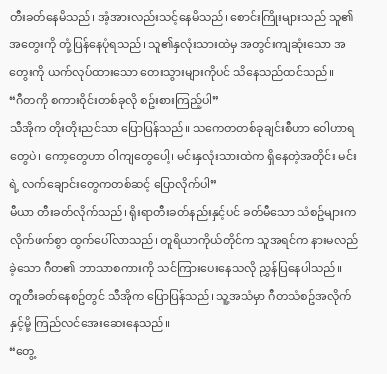တီးခတ်နေမိသည်၊ အံ့အားလည်းသင့်နေမိသည်၊ စောင်းကြိုးများသည် သူ၏ အတွေးကို တုံ့ပြန်နေပုံရသည်၊ သူ၏နှလုံးသားထဲမှ အတွင်းကျဆုံးသော အတွေးကို ယက်လုပ်ထားသော တေးသွားများကိုပင် သိနေသည်ထင်သည်။
“ဂီတကို စကားဝိုင်းတစ်ခုလို စဥ်းစားကြည့်ပါ”
သီအိုက တိုးတိုးညင်သာ ပြောပြန်သည်။ သကေတတစ်ခုချင်းစီဟာ ဝေါဟာရတွေပဲ၊ ကော့တွေဟာ ဝါကျတွေပေါ့၊ မင်းနှလုံးသားထဲက ရှိနေတဲ့အတိုင်း မင်းရဲ့ လက်ချောင်းတွေကတစ်ဆင့် ပြောလိုက်ပါ”
မီယာ တီးခတ်လိုက်သည်၊ ရိုးရာတီးခတ်နည်းနှင့်ပင် ခတ်မီသော သံစဥ်များက လိုက်ဖက်စွာ ထွက်ပေါ်လာသည်၊ တူရိယာကိုယ်တိုင်က သူအရင်က နားမလည်ခဲ့သော ဂီတ၏ ဘာသာစကားကို သင်ကြားပေးနေသလို ညွှန်ပြနေပါသည်။
တူတီးခတ်နေစဥ်တွင် သီအိုက ပြောပြန်သည်၊ သူ့အသံမှာ ဂီတသံစဥ်အလိုက်နှင့်မို့ ကြည်လင်အေးဆေးနေသည်။
“တွေ့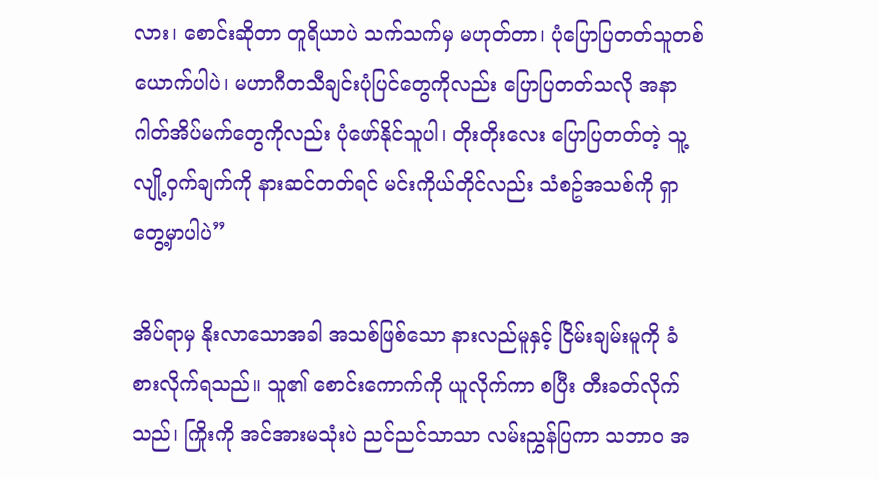လား၊ စောင်းဆိုတာ တူရိယာပဲ သက်သက်မှ မဟုတ်တာ၊ ပုံပြောပြတတ်သူတစ်ယောက်ပါပဲ၊ မဟာဂီတသီချင်းပုံပြင်တွေကိုလည်း ပြောပြတတ်သလို အနာဂါတ်အိပ်မက်တွေကိုလည်း ပုံဖော်နိုင်သူပါ၊ တိုးတိုးလေး ပြောပြတတ်တဲ့ သူ့လျို့ဝှက်ချက်ကို နားဆင်တတ်ရင် မင်းကိုယ်တိုင်လည်း သံစဥ်အသစ်ကို ရှာတွေ့မှာပါပဲ”

အိပ်ရာမှ နိုးလာသောအခါ အသစ်ဖြစ်သော နားလည်မူနှင့် ငြိမ်းချမ်းမူကို ခံစားလိုက်ရသည်။ သူ၏ စောင်းကောက်ကို ယူလိုက်ကာ စပြီး တီးခတ်လိုက်သည်၊ ကြိုးကို အင်အားမသုံးပဲ ညင်ညင်သာသာ လမ်းညွှန်ပြကာ သဘာဝ အ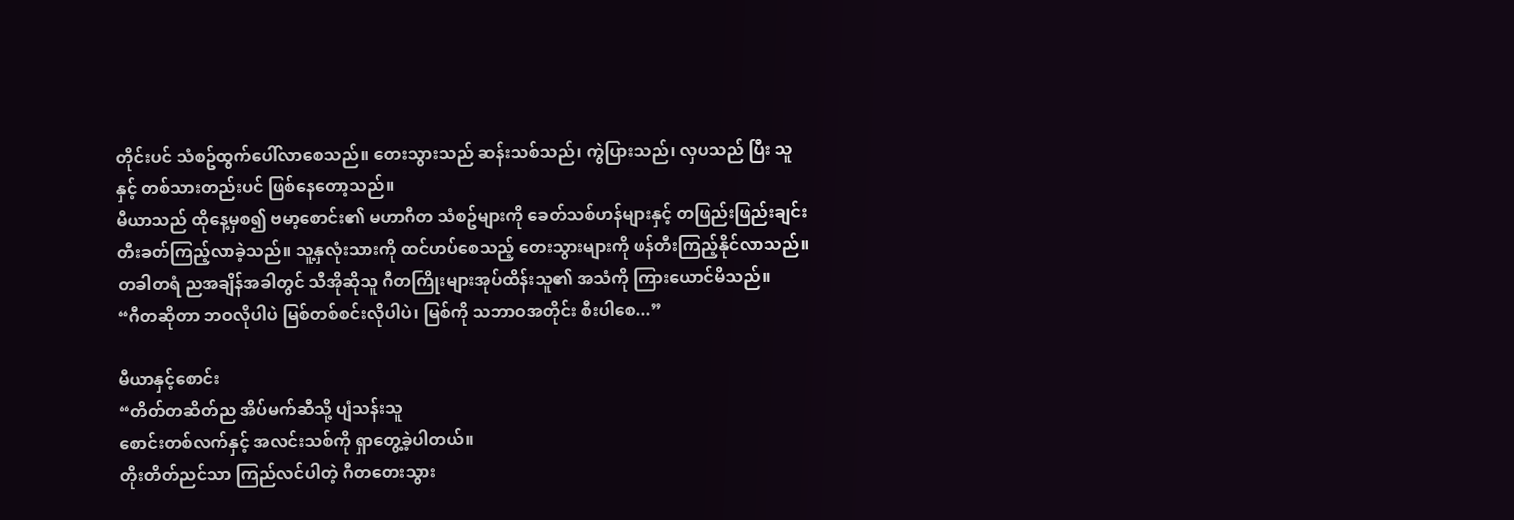တိုင်းပင် သံစဥ်ထွက်ပေါ်လာစေသည်။ တေးသွားသည် ဆန်းသစ်သည်၊ ကွဲပြားသည်၊ လှပသည် ပြီး သူနှင့် တစ်သားတည်းပင် ဖြစ်နေတော့သည်။
မီယာသည် ထိုနေ့မှစ၍ ဗမာ့စောင်း၏ မဟာဂီတ သံစဥ်များကို ခေတ်သစ်ဟန်များနှင့် တဖြည်းဖြည်းချင်း တီးခတ်ကြည့်လာခဲ့သည်။ သူ့နှလုံးသားကို ထင်ဟပ်စေသည့် တေးသွားများကို ဖန်တီးကြည့်နိုင်လာသည်။ တခါတရံ ညအချိန်အခါတွင် သီအိုဆိုသူ ဂီတကြိုးများအုပ်ထိန်းသူ၏ အသံကို ကြားယောင်မိသည်။
“ဂီတဆိုတာ ဘဝလိုပါပဲ မြစ်တစ်စင်းလိုပါပဲ၊ မြစ်ကို သဘာဝအတိုင်း စီးပါစေ...”

မီယာနှင့်စောင်း
“တိတ်တဆိတ်ည အိပ်မက်ဆီသို့ ပျံသန်းသူ
စောင်းတစ်လက်နှင့် အလင်းသစ်ကို ရှာတွေ့ခဲ့ပါတယ်။
တိုးတိတ်ညင်သာ ကြည်လင်ပါတဲ့ ဂီတတေးသွား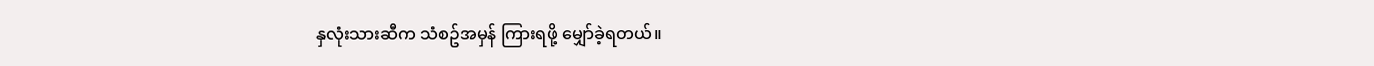နှလုံးသားဆီက သံစဥ်အမှန် ကြားရဖို့ မျှော်ခဲ့ရတယ်။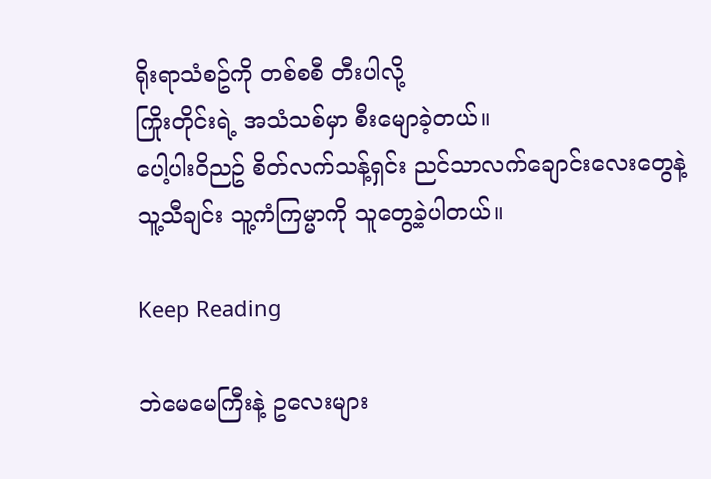ရိုးရာသံစဥ်ကို တစ်စစီ တီးပါလို့
ကြိုးတိုင်းရဲ့ အသံသစ်မှာ စီးမျောခဲ့တယ်။
ပေါ့ပါးဝိညဥ် စိတ်လက်သန့်ရှင်း ညင်သာလက်ချောင်းလေးတွေနဲ့
သူ့သီချင်း သူ့ကံကြမ္မာကို သူတွေ့ခဲ့ပါတယ်။

Keep Reading

ဘဲမေမေကြီးနဲ့ ဥလေးများ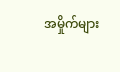အမှိုက်များ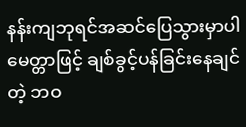နန်းကျဘုရင်အဆင်ပြေသွားမှာပါမေတ္တာဖြင့် ချစ်ခွင့်ပန်ခြင်းနေချင်တဲ့ ဘဝ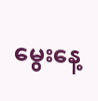မွေးနေ့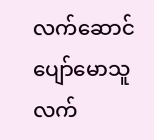လက်ဆောင်ပျော်မောသူလက်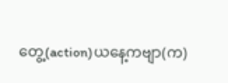တွေ့(action)ယနေ့ကဗျာ(က)